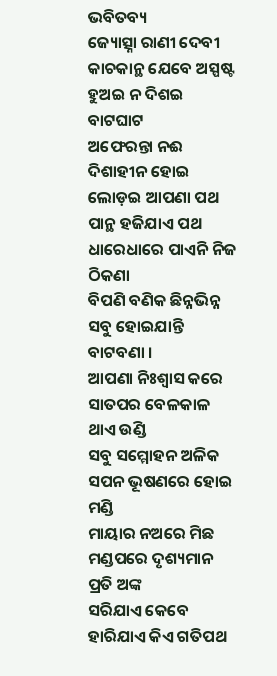ଭବିତବ୍ୟ
ଜ୍ୟୋତ୍ସ୍ନା ରାଣୀ ଦେବୀ
କାଚକାନ୍ଥ ଯେବେ ଅସ୍ପଷ୍ଟ ହୁଅଇ ନ ଦିଶଇ ବାଟଘାଟ
ଅଫେରନ୍ତା ନଈ ଦିଶାହୀନ ହୋଇ ଲୋଡ଼ଇ ଆପଣା ପଥ
ପାନ୍ଥ ହଜିଯାଏ ପଥ ଧାରେଧାରେ ପାଏନି ନିଜ ଠିକଣା
ବିପଣି ବଣିକ ଛିନ୍ନଭିନ୍ନ ସବୁ ହୋଇଯାନ୍ତି ବାଟବଣା ।
ଆପଣା ନିଃଶ୍ବାସ କରେ ସାତପର ବେଳକାଳ ଥାଏ ଉଣ୍ଡି
ସବୁ ସମ୍ମୋହନ ଅଳିକ ସପନ ଭୂଷଣରେ ହୋଇ ମଣ୍ଡି
ମାୟାର ନଅରେ ମିଛ ମଣ୍ଡପରେ ଦୃଶ୍ୟମାନ ପ୍ରତି ଅଙ୍କ
ସରିଯାଏ କେବେ ହାରିଯାଏ କିଏ ଗତିପଥ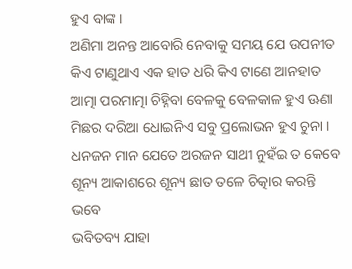ହୁଏ ବାଙ୍କ ।
ଅଣିମା ଅନନ୍ତ ଆବୋରି ନେବାକୁ ସମୟ ଯେ ଉପନୀତ
କିଏ ଟାଣୁଥାଏ ଏକ ହାତ ଧରି କିଏ ଟାଣେ ଆନହାତ
ଆତ୍ମା ପରମାତ୍ମା ଚିହ୍ନିବା ବେଳକୁ ବେଳକାଳ ହୁଏ ଊଣା
ମିଛର ଦରିଆ ଧୋଇନିଏ ସବୁ ପ୍ରଲୋଭନ ହୁଏ ଚୁନା ।
ଧନଜନ ମାନ ଯେତେ ଅରଜନ ସାଥୀ ନୁହଁଇ ତ କେବେ
ଶୂନ୍ୟ ଆକାଶରେ ଶୂନ୍ୟ ଛାତ ତଳେ ଚିତ୍କାର କରନ୍ତି ଭବେ
ଭବିତବ୍ୟ ଯାହା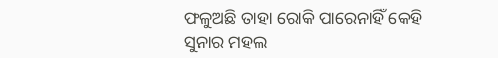ଫଳୁଅଛି ତାହା ରୋକି ପାରେନାହିଁ କେହି
ସୁନାର ମହଲ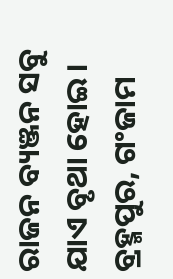ରାଜନ ବ୍ୟଞ୍ଜନ ସବୁ ଯାଏ ବୃଥା ହୋଇ ।
ବ୍ରହ୍ମପୁର, ଗଂଜାମ